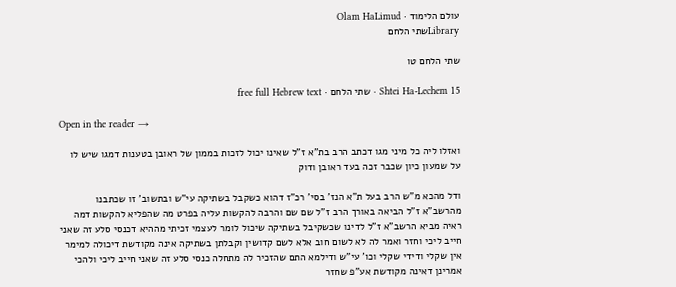עולם הלימוד · Olam HaLimud
Libraryשתי הלחם

שתי הלחם טו

Shtei Ha-Lechem 15 · שתי הלחם · free full Hebrew text

Open in the reader →

ואזלו ליה כל מיני מגו דכתב הרב בת"א ז"ל שאינו יכול לזכות בממון של ראובן בטענות דמגו שיש לו על שמעון כיון שכבר זכה בעד ראובן ודוק

ודל מהכא מ"ש הרב בעל ת"א הנז' בסי' רכ"ז דהוא כשקבל בשתיקה עי"ש ובתשוב' זו שכתבנו מהרשב"א ז"ל הביאה באורך הרב ז"ל שם שם והרבה להקשות עליה בפרט מה שהפליא להקשות דמה ראיה מביא הרשב"א ז"ל לדינו שכשקיבל בשתיקה שיכול לומר לעצמי זכיתי מההיא דכנסי סלע זה שאני חייב ליכי וחזר ואמר לה לא לשום חוב אלא לשם קדושין וקבלתן בשתיקה אינה מקודשת דיכולה למימר אין שקלי ודידי שקלי וכו' עי"ש ודילמא התם שהזכיר לה מתחלה כנסי סלע זה שאני חייב ליכי ולהכי אמרינן דאינה מקודשת אע"פ שחזר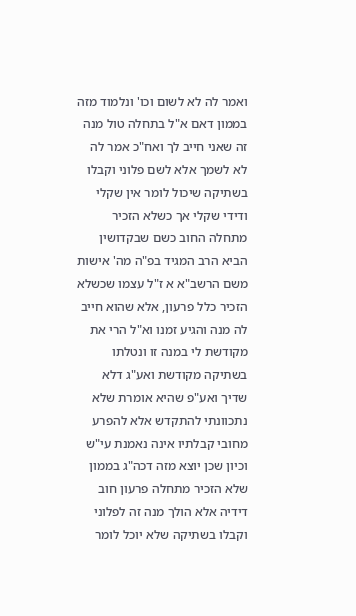ואמר לה לא לשום וכו' ונלמוד מזה בממון דאם א"ל בתחלה טול מנה זה שאני חייב לך ואח"כ אמר לה לא לשמך אלא לשם פלוני וקבלו בשתיקה שיכול לומר אין שקלי ודידי שקלי אך כשלא הזכיר מתחלה החוב כשם שבקדושין הביא הרב המגיד בפ"ה מה' אישות משם הרשב"א א ז"ל עצמו שכשלא הזכיר כלל פרעון, אלא שהוא חייב לה מנה והגיע זמנו וא"ל הרי את מקודשת לי במנה זו ונטלתו בשתיקה מקודשת ואע"ג דלא שדיך ואע"פ שהיא אומרת שלא נתכוונתי להתקדש אלא להפרע מחובי קבלתיו אינה נאמנת עי"ש וכיון שכן יוצא מזה דכה"ג בממון שלא הזכיר מתחלה פרעון חוב דידיה אלא הולך מנה זה לפלוני וקבלו בשתיקה שלא יוכל לומר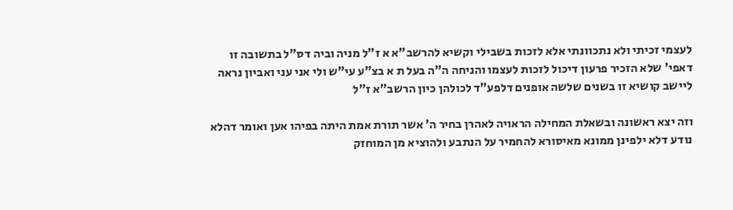לעצמי זכיתי ולא נתכוונתי אלא לזכות בשבילי וקשיא להרשב"א א ז"ל מניה וביה דס"ל בתשובה זו דאפי' שלא הזכיר פרעון דיכול לזכות לעצמו והניחה ה"ה בעל ת א בצ"ע עי"ש ולי אני עני ואביון נראה ליישב קושיא זו בשנים שלשה אופנים דלפע"ד לכולהן כיון הרשב"א ז"ל

וזה יצא ראשונה ובשאלת המחילה הראויה לאהרן בחיר ה' אשר תורת אמת היתה בפיהו אען ואומר דהלא נודע דלא ילפינן ממונא מאיסורא להחמיר על הנתבע ולהוציא מן המוחזק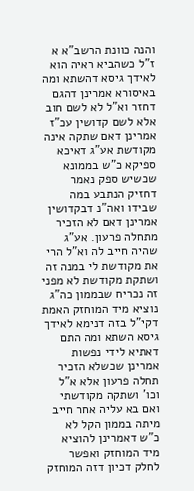והנה כוונת הרשב"א א ז"ל כשהביא ראיה הוא לאידך גיסא דהשתא ומה באיסורא אמרינן דהגם דחזר וא"ל לא לשם חוב אלא לשם קדושין עכ"ז אמרינן דאם שתקה אינה מקודשת אע"ג דאיכא ספיקא כ"ש בממונא שכשיש ספק נאמר דחזיק הנתבע במה שבידו ואה"נ דבקדושין אמרינן דאם לא הזכיר מתחלה פרעון. אע"ג שהיה חייב לה וא"ל הרי את מקודשת לי במנה זה ושתקת מקודשת לא מפני זה נכריח שבממון כה"ג נוציא מיד המוחזק האמת דקי"ל בזה דנימא לאידך גיסא השתא ומה התם דאתיא לידי נפשות אמרינן שכשלא הזכיר תחלה פרעון אלא א"ל וכו' ושתקה מקודשתי ואם בא עליה אחר חייב מיתה בממון הקל לא כ"ש דאמרינן להוציא מיד המוחזק ואפשר לחלק דכיון דזה המוחזק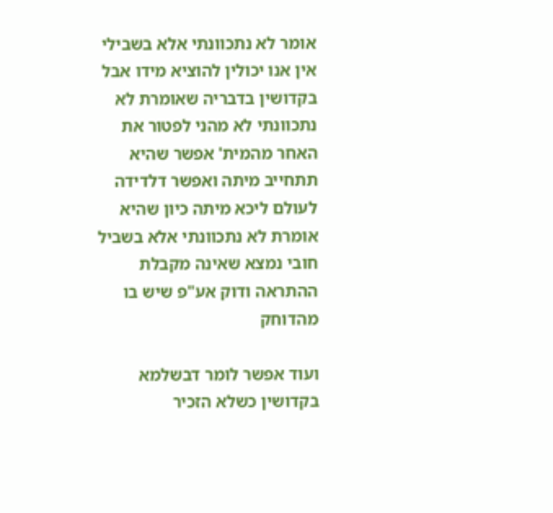אומר לא נתכוונתי אלא בשבילי אין אנו יכולין להוציא מידו אבל בקדושין בדבריה שאומרת לא נתכוונתי לא מהני לפטור את האחר מהמית' אפשר שהיא תתחייב מיתה ואפשר דלדידה לעולם ליכא מיתה כיון שהיא אומרת לא נתכוונתי אלא בשביל חובי נמצא שאינה מקבלת ההתראה ודוק אע"פ שיש בו מהדוחק

ועוד אפשר לומר דבשלמא בקדושין כשלא הזכיר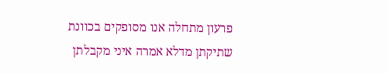פרעון מתחלה אנו מסופקים בכוונת שתיקתן מדלא אמרה איני מקבלתן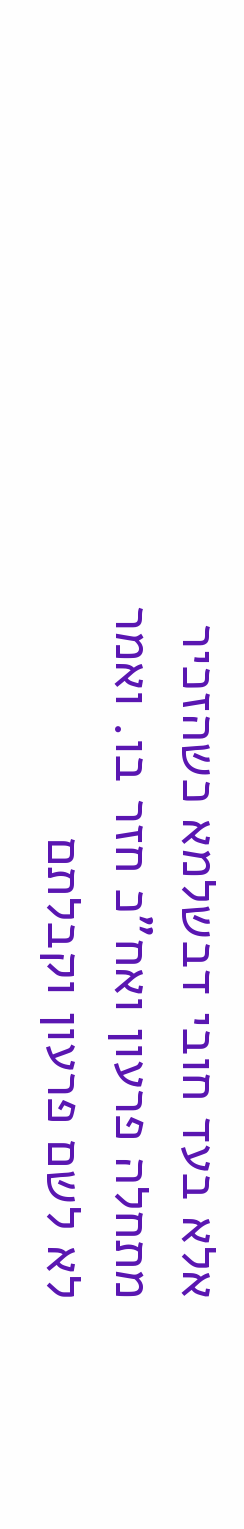אלא בעד חובי דבשלמא כשהזכיר מתחלה פרעון ואח"כ חזר בו. ואמר לא לשם פרעון וקבלתם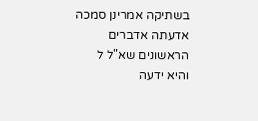בשתיקה אמרינן סמכה אדעתה אדברים הראשונים שא"ל ל והיא ידעה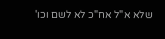שלא א"ל אח"כ לא לשם וכו'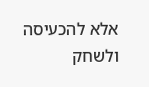אלא להכעיסה ולשחק